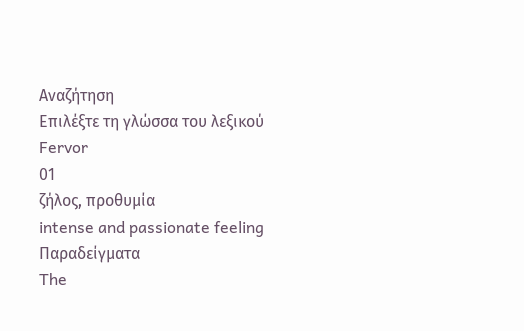Αναζήτηση
Επιλέξτε τη γλώσσα του λεξικού
Fervor
01
ζήλος, προθυμία
intense and passionate feeling
Παραδείγματα
The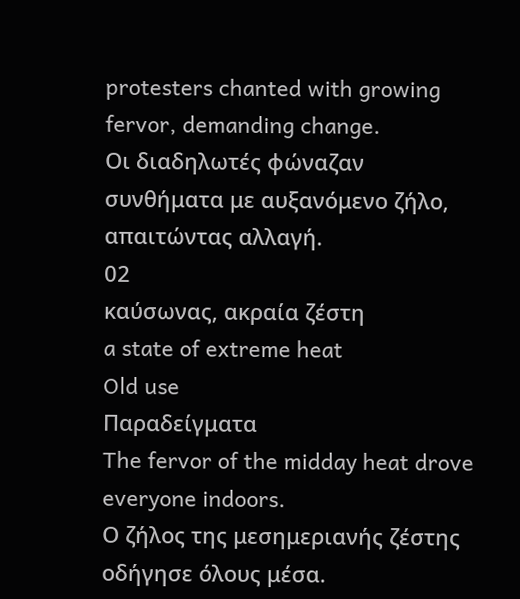protesters chanted with growing fervor, demanding change.
Οι διαδηλωτές φώναζαν συνθήματα με αυξανόμενο ζήλο, απαιτώντας αλλαγή.
02
καύσωνας, ακραία ζέστη
a state of extreme heat
Old use
Παραδείγματα
The fervor of the midday heat drove everyone indoors.
Ο ζήλος της μεσημεριανής ζέστης οδήγησε όλους μέσα.